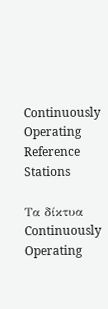Continuously Operating Reference Stations

Τα δίκτυα Continuously Operating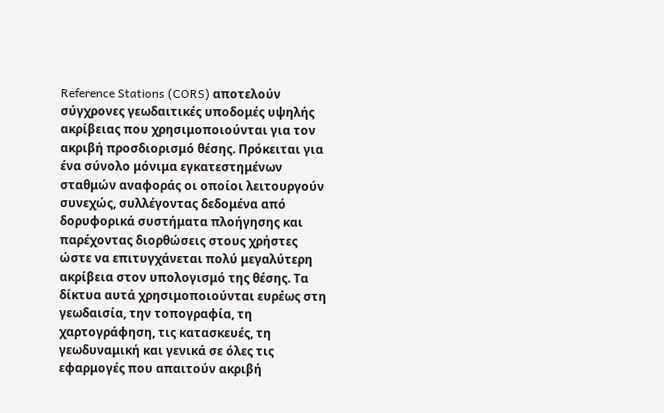Reference Stations (CORS) αποτελούν σύγχρονες γεωδαιτικές υποδομές υψηλής ακρίβειας που χρησιμοποιούνται για τον ακριβή προσδιορισμό θέσης. Πρόκειται για ένα σύνολο μόνιμα εγκατεστημένων σταθμών αναφοράς οι οποίοι λειτουργούν συνεχώς, συλλέγοντας δεδομένα από δορυφορικά συστήματα πλοήγησης και παρέχοντας διορθώσεις στους χρήστες ώστε να επιτυγχάνεται πολύ μεγαλύτερη ακρίβεια στον υπολογισμό της θέσης. Τα δίκτυα αυτά χρησιμοποιούνται ευρέως στη γεωδαισία, την τοπογραφία, τη χαρτογράφηση, τις κατασκευές, τη γεωδυναμική και γενικά σε όλες τις εφαρμογές που απαιτούν ακριβή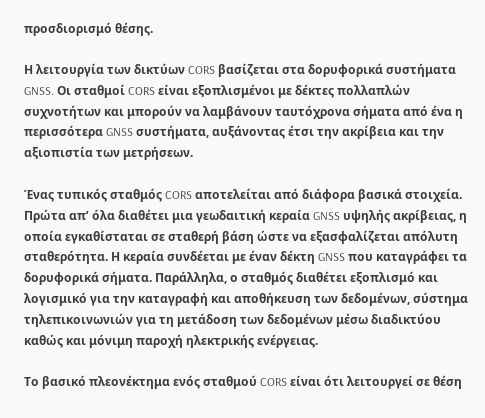προσδιορισμό θέσης.

Η λειτουργία των δικτύων CORS βασίζεται στα δορυφορικά συστήματα GNSS. Οι σταθμοί CORS είναι εξοπλισμένοι με δέκτες πολλαπλών συχνοτήτων και μπορούν να λαμβάνουν ταυτόχρονα σήματα από ένα η περισσότερα GNSS συστήματα, αυξάνοντας έτσι την ακρίβεια και την αξιοπιστία των μετρήσεων.

Ένας τυπικός σταθμός CORS αποτελείται από διάφορα βασικά στοιχεία. Πρώτα απ’ όλα διαθέτει μια γεωδαιτική κεραία GNSS υψηλής ακρίβειας, η οποία εγκαθίσταται σε σταθερή βάση ώστε να εξασφαλίζεται απόλυτη σταθερότητα. Η κεραία συνδέεται με έναν δέκτη GNSS που καταγράφει τα δορυφορικά σήματα. Παράλληλα, ο σταθμός διαθέτει εξοπλισμό και λογισμικό για την καταγραφή και αποθήκευση των δεδομένων, σύστημα τηλεπικοινωνιών για τη μετάδοση των δεδομένων μέσω διαδικτύου καθώς και μόνιμη παροχή ηλεκτρικής ενέργειας.

Το βασικό πλεονέκτημα ενός σταθμού CORS είναι ότι λειτουργεί σε θέση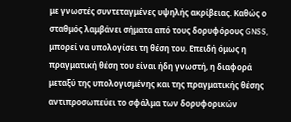με γνωστές συντεταγμένες υψηλής ακρίβειας. Καθώς ο σταθμός λαμβάνει σήματα από τους δορυφόρους GNSS, μπορεί να υπολογίσει τη θέση του. Επειδή όμως η πραγματική θέση του είναι ήδη γνωστή, η διαφορά μεταξύ της υπολογισμένης και της πραγματικής θέσης αντιπροσωπεύει το σφάλμα των δορυφορικών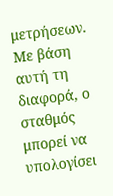μετρήσεων. Με βάση αυτή τη διαφορά, ο σταθμός μπορεί να υπολογίσει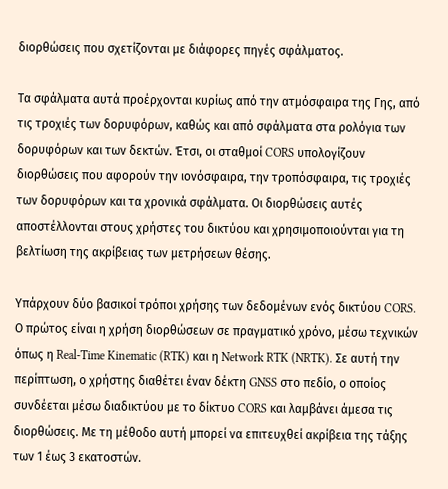διορθώσεις που σχετίζονται με διάφορες πηγές σφάλματος.

Τα σφάλματα αυτά προέρχονται κυρίως από την ατμόσφαιρα της Γης, από τις τροχιές των δορυφόρων, καθώς και από σφάλματα στα ρολόγια των δορυφόρων και των δεκτών. Έτσι, οι σταθμοί CORS υπολογίζουν διορθώσεις που αφορούν την ιονόσφαιρα, την τροπόσφαιρα, τις τροχιές των δορυφόρων και τα χρονικά σφάλματα. Οι διορθώσεις αυτές αποστέλλονται στους χρήστες του δικτύου και χρησιμοποιούνται για τη βελτίωση της ακρίβειας των μετρήσεων θέσης.

Υπάρχουν δύο βασικοί τρόποι χρήσης των δεδομένων ενός δικτύου CORS. Ο πρώτος είναι η χρήση διορθώσεων σε πραγματικό χρόνο, μέσω τεχνικών όπως η Real-Time Kinematic (RTK) και η Network RTK (NRTK). Σε αυτή την περίπτωση, ο χρήστης διαθέτει έναν δέκτη GNSS στο πεδίο, ο οποίος συνδέεται μέσω διαδικτύου με το δίκτυο CORS και λαμβάνει άμεσα τις διορθώσεις. Με τη μέθοδο αυτή μπορεί να επιτευχθεί ακρίβεια της τάξης των 1 έως 3 εκατοστών.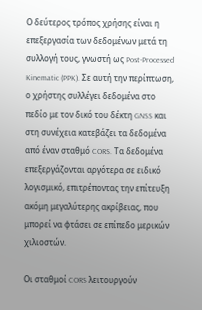Ο δεύτερος τρόπος χρήσης είναι η επεξεργασία των δεδομένων μετά τη συλλογή τους, γνωστή ως Post-Processed Kinematic (PPK). Σε αυτή την περίπτωση, ο χρήστης συλλέγει δεδομένα στο πεδίο με τον δικό του δέκτη GNSS και στη συνέχεια κατεβάζει τα δεδομένα από έναν σταθμό CORS. Τα δεδομένα επεξεργάζονται αργότερα σε ειδικό λογισμικό, επιτρέποντας την επίτευξη ακόμη μεγαλύτερης ακρίβειας, που μπορεί να φτάσει σε επίπεδο μερικών χιλιοστών.

Οι σταθμοί CORS λειτουργούν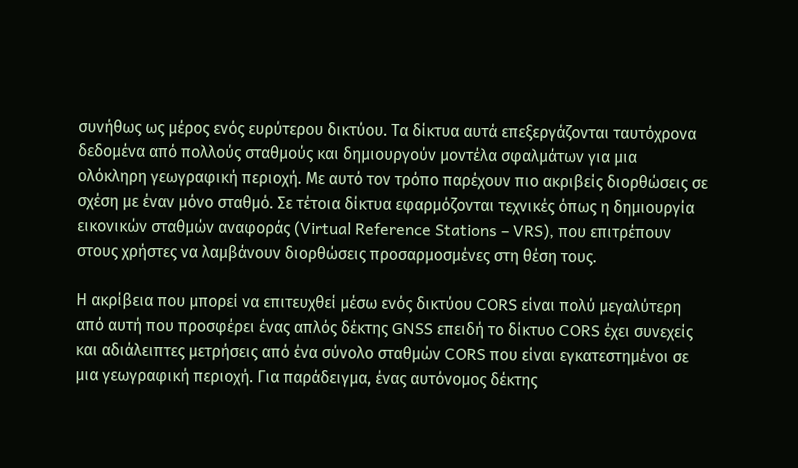συνήθως ως μέρος ενός ευρύτερου δικτύου. Τα δίκτυα αυτά επεξεργάζονται ταυτόχρονα δεδομένα από πολλούς σταθμούς και δημιουργούν μοντέλα σφαλμάτων για μια ολόκληρη γεωγραφική περιοχή. Με αυτό τον τρόπο παρέχουν πιο ακριβείς διορθώσεις σε σχέση με έναν μόνο σταθμό. Σε τέτοια δίκτυα εφαρμόζονται τεχνικές όπως η δημιουργία εικονικών σταθμών αναφοράς (Virtual Reference Stations – VRS), που επιτρέπουν στους χρήστες να λαμβάνουν διορθώσεις προσαρμοσμένες στη θέση τους.

Η ακρίβεια που μπορεί να επιτευχθεί μέσω ενός δικτύου CORS είναι πολύ μεγαλύτερη από αυτή που προσφέρει ένας απλός δέκτης GNSS επειδή το δίκτυο CORS έχει συνεχείς και αδιάλειπτες μετρήσεις από ένα σύνολο σταθμών CORS που είναι εγκατεστημένοι σε μια γεωγραφική περιοχή. Για παράδειγμα, ένας αυτόνομος δέκτης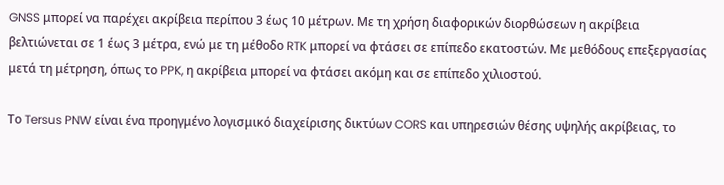GNSS μπορεί να παρέχει ακρίβεια περίπου 3 έως 10 μέτρων. Με τη χρήση διαφορικών διορθώσεων η ακρίβεια βελτιώνεται σε 1 έως 3 μέτρα, ενώ με τη μέθοδο RTK μπορεί να φτάσει σε επίπεδο εκατοστών. Με μεθόδους επεξεργασίας μετά τη μέτρηση, όπως το PPK, η ακρίβεια μπορεί να φτάσει ακόμη και σε επίπεδο χιλιοστού.

Το Tersus PNW είναι ένα προηγμένο λογισμικό διαχείρισης δικτύων CORS και υπηρεσιών θέσης υψηλής ακρίβειας, το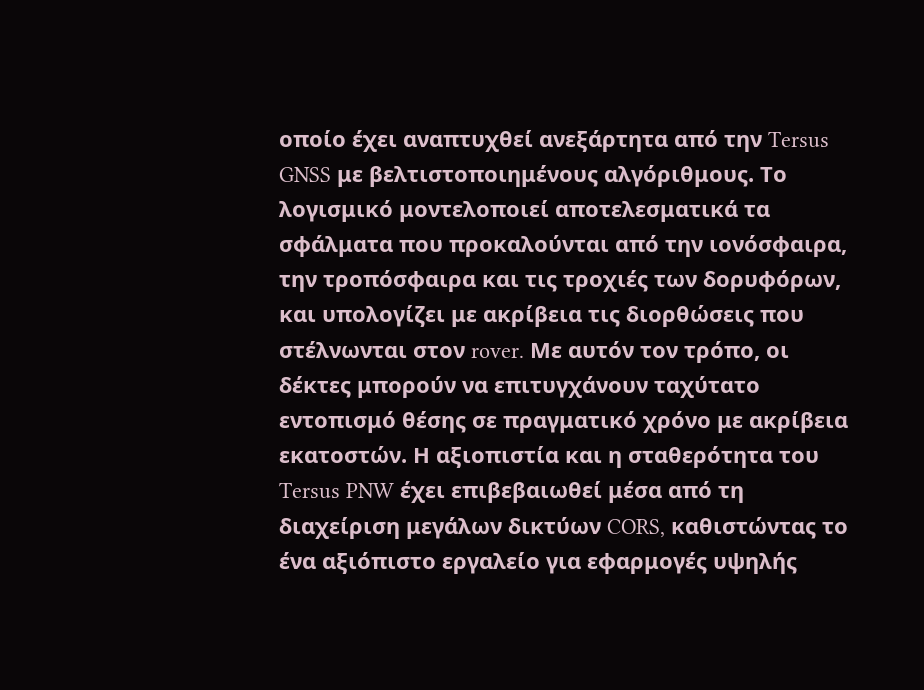οποίο έχει αναπτυχθεί ανεξάρτητα από την Tersus GNSS με βελτιστοποιημένους αλγόριθμους. Το λογισμικό μοντελοποιεί αποτελεσματικά τα σφάλματα που προκαλούνται από την ιονόσφαιρα, την τροπόσφαιρα και τις τροχιές των δορυφόρων, και υπολογίζει με ακρίβεια τις διορθώσεις που στέλνωνται στον rover. Με αυτόν τον τρόπο, οι δέκτες μπορούν να επιτυγχάνουν ταχύτατο εντοπισμό θέσης σε πραγματικό χρόνο με ακρίβεια εκατοστών. Η αξιοπιστία και η σταθερότητα του Tersus PNW έχει επιβεβαιωθεί μέσα από τη διαχείριση μεγάλων δικτύων CORS, καθιστώντας το ένα αξιόπιστο εργαλείο για εφαρμογές υψηλής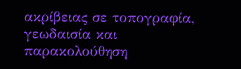ακρίβειας σε τοπογραφία, γεωδαισία και παρακολούθηση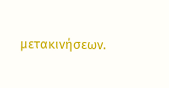μετακινήσεων.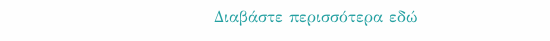Διαβάστε περισσότερα εδώ